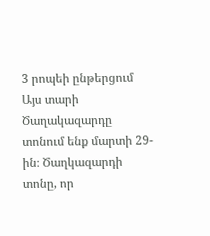3 րոպեի ընթերցում
Այս տարի Ծաղակազարդը տոնում ենք մարտի 29-ին։ Ծաղկազարդի տոնը, որ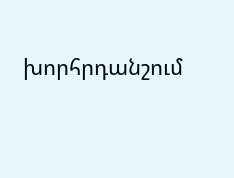խորհրդանշում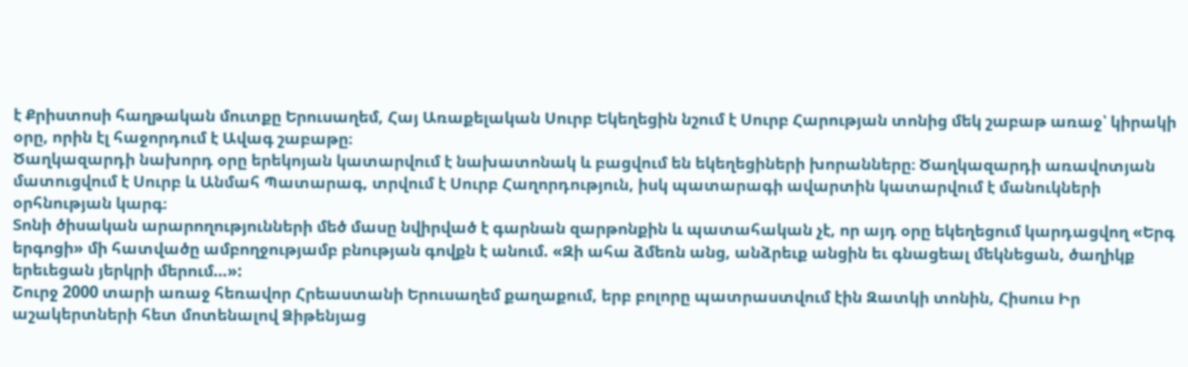է Քրիստոսի հաղթական մուտքը Երուսաղեմ, Հայ Առաքելական Սուրբ Եկեղեցին նշում է Սուրբ Հարության տոնից մեկ շաբաթ առաջ՝ կիրակի օրը, որին էլ հաջորդում է Ավագ շաբաթը։
Ծաղկազարդի նախորդ օրը երեկոյան կատարվում է նախատոնակ և բացվում են եկեղեցիների խորանները։ Ծաղկազարդի առավոտյան մատուցվում է Սուրբ և Անմահ Պատարագ, տրվում է Սուրբ Հաղորդություն, իսկ պատարագի ավարտին կատարվում է մանուկների օրհնության կարգ։
Տոնի ծիսական արարողությունների մեծ մասը նվիրված է գարնան զարթոնքին և պատահական չէ, որ այդ օրը եկեղեցում կարդացվող «Երգ երգոցի» մի հատվածը ամբողջությամբ բնության գովքն է անում. «Զի ահա ձմեռն անց, անձրեւք անցին եւ գնացեալ մեկնեցան, ծաղիկք երեւեցան յերկրի մերում…»:
Շուրջ 2000 տարի առաջ հեռավոր Հրեաստանի Երուսաղեմ քաղաքում, երբ բոլորը պատրաստվում էին Զատկի տոնին, Հիսուս Իր աշակերտների հետ մոտենալով Ձիթենյաց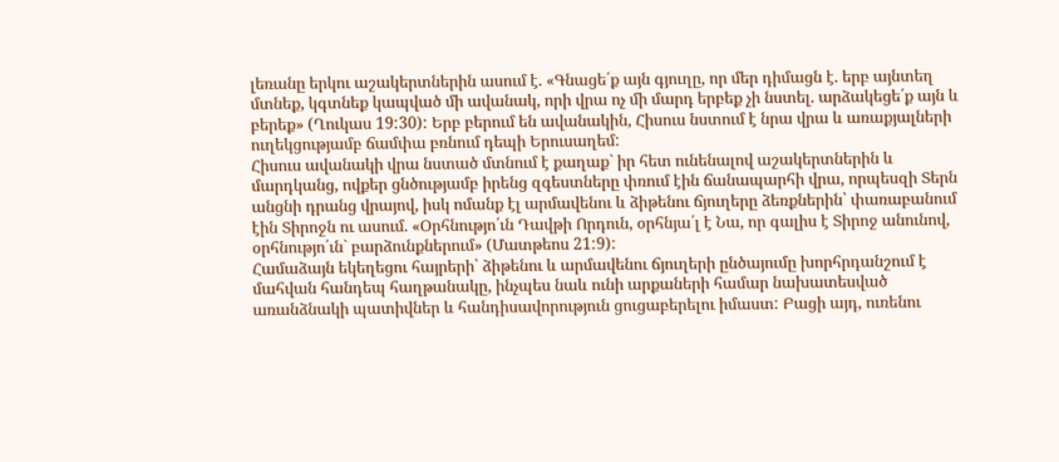լեռանը երկու աշակերտներին ասում է. «Գնացե՛ք այն գյուղը, որ մեր դիմացն է. երբ այնտեղ մտնեք, կգտնեք կապված մի ավանակ, որի վրա ոչ մի մարդ երբեք չի նստել. արձակեցե՛ք այն և բերեք» (Ղուկաս 19:30): Երբ բերում են ավանակին, Հիսուս նստում է նրա վրա և առաքյալների ուղեկցությամբ ճամփա բռնում դեպի Երուսաղեմ:
Հիսուս ավանակի վրա նստած մտնում է քաղաք` իր հետ ունենալով աշակերտներին և մարդկանց, ովքեր ցնծությամբ իրենց զգեստները փռում էին ճանապարհի վրա, որպեսզի Տերն անցնի դրանց վրայով, իսկ ոմանք էլ արմավենու և ձիթենու ճյուղերը ձեռքներին՝ փառաբանում էին Տիրոջն ու ասում. «Օրհնությո՛ւն Դավթի Որդուն, օրհնյա՛լ է Նա, որ գալիս է Տիրոջ անունով, օրհնությո՛ւն` բարձունքներում» (Մատթեոս 21:9):
Համաձայն եկեղեցու հայրերի՝ ձիթենու և արմավենու ճյուղերի ընծայումը խորհրդանշում է մահվան հանդեպ հաղթանակը, ինչպես նաև ունի արքաների համար նախատեսված առանձնակի պատիվներ և հանդիսավորություն ցուցաբերելու իմաստ: Բացի այդ, ուռենու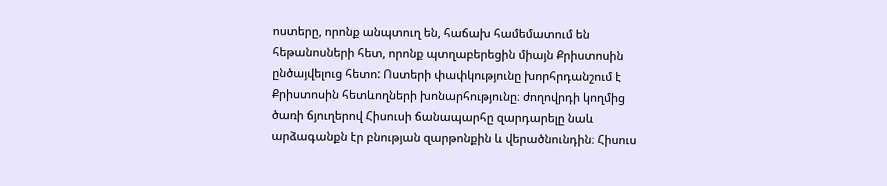ոստերը, որոնք անպտուղ են, հաճախ համեմատում են հեթանոսների հետ, որոնք պտղաբերեցին միայն Քրիստոսին ընծայվելուց հետո: Ոստերի փափկությունը խորհրդանշում է Քրիստոսին հետևողների խոնարհությունը։ ժողովրդի կողմից ծառի ճյուղերով Հիսուսի ճանապարհը զարդարելը նաև արձագանքն էր բնության զարթոնքին և վերածնունդին։ Հիսուս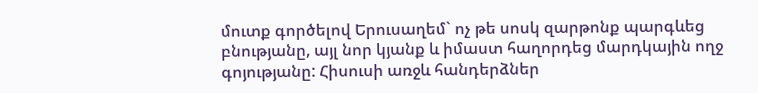մուտք գործելով Երուսաղեմ` ոչ թե սոսկ զարթոնք պարգևեց բնությանը, այլ նոր կյանք և իմաստ հաղորդեց մարդկային ողջ գոյությանը: Հիսուսի առջև հանդերձներ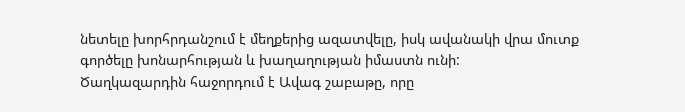նետելը խորհրդանշում է մեղքերից ազատվելը, իսկ ավանակի վրա մուտք գործելը խոնարհության և խաղաղության իմաստն ունի:
Ծաղկազարդին հաջորդում է Ավագ շաբաթը, որը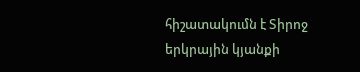հիշատակումն է Տիրոջ երկրային կյանքի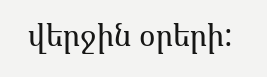վերջին օրերի: